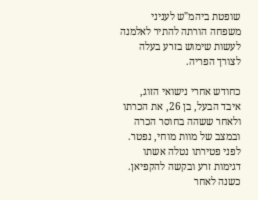שופטת ביהמ"ש לעניני משפחה הורתה להתיר לאלמנה לעשות שימוש בזרע בעלה לצורך הפריה.

כחודש אחרי נישואי הזוג, איבד הבעל, בן 26, את הכרתו ולאחר ששהה בחוסר הכרה ובמצב של מוות מוחי, נפטר. לפני פטירתו נטלה אשתו דגימות זרע ובקשה להקפיאן. כשנה לאחר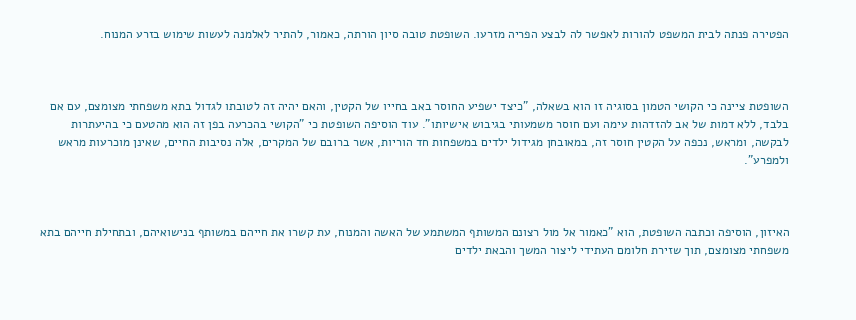הפטירה פנתה לבית המשפט להורות לאפשר לה לבצע הפריה מזרעו. השופטת טובה סיון הורתה, כאמור, להתיר לאלמנה לעשות שימוש בזרע המנוח.



השופטת ציינה כי הקושי הטמון בסוגיה זו הוא בשאלה, "כיצד ישפיע החוסר באב בחייו של הקטין, והאם יהיה זה לטובתו לגדול בתא משפחתי מצומצם, עם אם בלבד, ללא דמות של אב להזדהות עימה ועם חוסר משמעותי בגיבוש אישיותו". עוד הוסיפה השופטת כי "הקושי בהכרעה בפן זה הוא מהטעם כי בהיעתרות לבקשה, ומראש, נכפה על הקטין חוסר זה, במאובחן מגידול ילדים במשפחות חד הוריות, אשר ברובם של המקרים, אלה נסיבות החיים, שאינן מוכרעות מראש ולמפרע".



האיזון, הוסיפה וכתבה השופטת, הוא "כאמור אל מול רצונם המשותף המשתמע של האשה והמנוח, עת קשרו את חייהם במשותף בנישואיהם, ובתחילת חייהם בתא משפחתי מצומצם, תוך שזירת חלומם העתידי ליצור המשך והבאת ילדים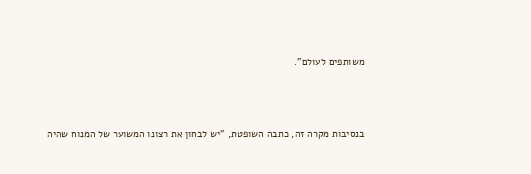משותפים לעולם".



בנסיבות מקרה זה, כתבה השופטת, "יש לבחון את רצונו המשוער של המנוח שהיה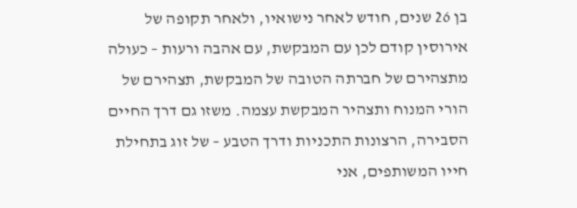בן 26 שנים, חודש לאחר נישואיו, ולאחר תקופה של אירוסין קודם לכן עם המבקשת, עם אהבה ורעות – כעולה מתצהירם של חברתה הטובה של המבקשת, תצהירם של הורי המנוח ותצהיר המבקשת עצמה. משזו גם דרך החיים הסבירה, הרצונות התכניות ודרך הטבע – של זוג בתחילת חייו המשותפים, אני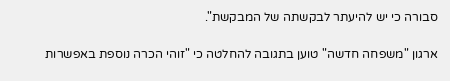סבורה כי יש להיעתר לבקשתה של המבקשת".

ארגון "משפחה חדשה" טוען בתגובה להחלטה כי "זוהי הכרה נוספת באפשרות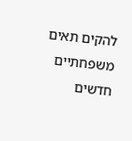להקים תאים משפחתיים חדשים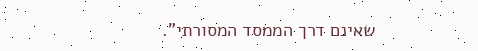שאינם דרך הממסד המסורתי".